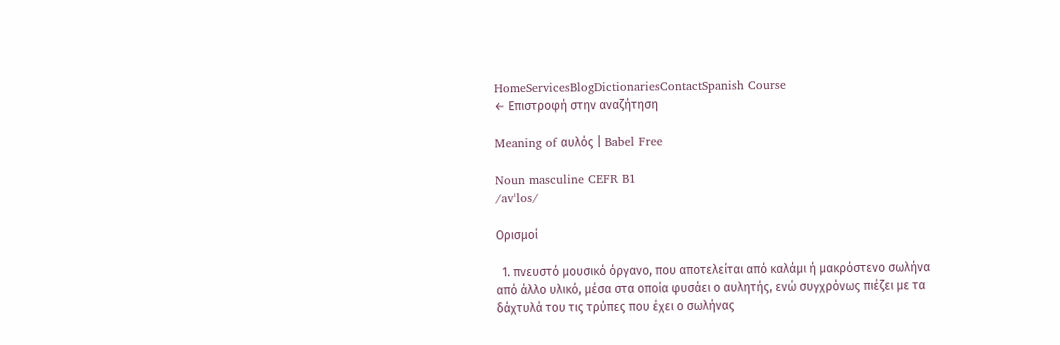HomeServicesBlogDictionariesContactSpanish Course
← Επιστροφή στην αναζήτηση

Meaning of αυλός | Babel Free

Noun masculine CEFR B1
/avˈlos/

Ορισμοί

  1. πνευστό μουσικό όργανο, που αποτελείται από καλάμι ή μακρόστενο σωλήνα από άλλο υλικό, μέσα στα οποία φυσάει ο αυλητής, ενώ συγχρόνως πιέζει με τα δάχτυλά του τις τρύπες που έχει ο σωλήνας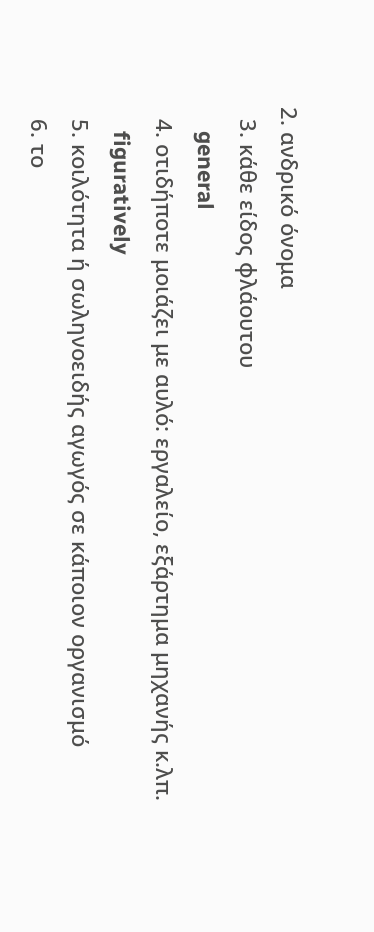2. ανδρικό όνομα
  3. κάθε είδος φλάουτου
    general
  4. οτιδήποτε μοιάζει με αυλό: εργαλείο, εξάρτημα μηχανής κ.λπ.
    figuratively
  5. κοιλότητα ή σωληνοειδής αγωγός σε κάποιον οργανισμό
  6. το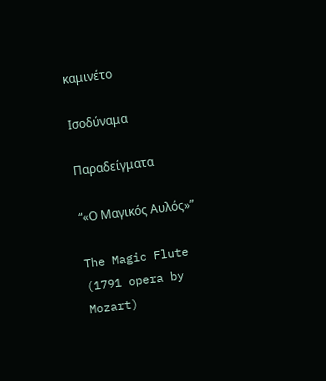καμινέτο

Ισοδύναμα

Παραδείγματα

“«Ο Μαγικός Αυλός»”

The Magic Flute (1791 opera by Mozart)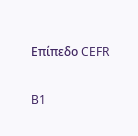Επίπεδο CEFR

B1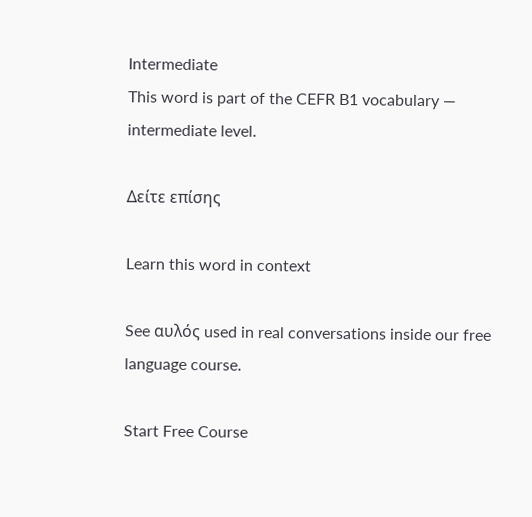Intermediate
This word is part of the CEFR B1 vocabulary — intermediate level.

Δείτε επίσης

Learn this word in context

See αυλός used in real conversations inside our free language course.

Start Free Course